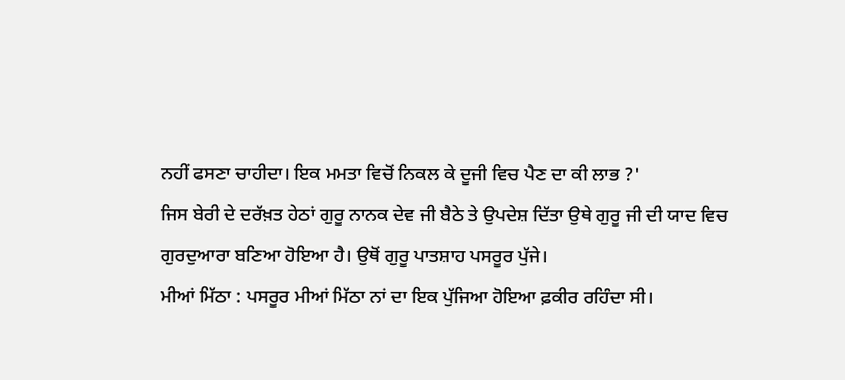ਨਹੀਂ ਫਸਣਾ ਚਾਹੀਦਾ। ਇਕ ਮਮਤਾ ਵਿਚੋਂ ਨਿਕਲ ਕੇ ਦੂਜੀ ਵਿਚ ਪੈਣ ਦਾ ਕੀ ਲਾਭ ?'
ਜਿਸ ਬੇਰੀ ਦੇ ਦਰੱਖ਼ਤ ਹੇਠਾਂ ਗੁਰੂ ਨਾਨਕ ਦੇਵ ਜੀ ਬੈਠੇ ਤੇ ਉਪਦੇਸ਼ ਦਿੱਤਾ ਉਥੇ ਗੁਰੂ ਜੀ ਦੀ ਯਾਦ ਵਿਚ ਗੁਰਦੁਆਰਾ ਬਣਿਆ ਹੋਇਆ ਹੈ। ਉਥੋਂ ਗੁਰੂ ਪਾਤਸ਼ਾਹ ਪਸਰੂਰ ਪੁੱਜੇ।
ਮੀਆਂ ਮਿੱਠਾ : ਪਸਰੂਰ ਮੀਆਂ ਮਿੱਠਾ ਨਾਂ ਦਾ ਇਕ ਪੁੱਜਿਆ ਹੋਇਆ ਫ਼ਕੀਰ ਰਹਿੰਦਾ ਸੀ।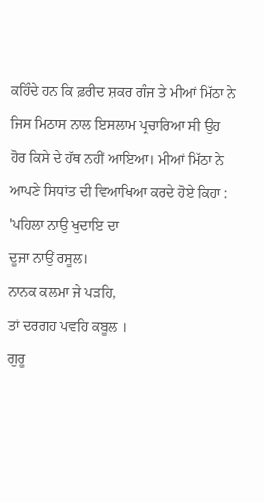ਕਹਿੰਦੇ ਹਨ ਕਿ ਫ਼ਰੀਦ ਸ਼ਕਰ ਗੰਜ ਤੇ ਮੀਆਂ ਮਿੱਠਾ ਨੇ ਜਿਸ ਮਿਠਾਸ ਨਾਲ ਇਸਲਾਮ ਪ੍ਰਚਾਰਿਆ ਸੀ ਉਹ ਹੋਰ ਕਿਸੇ ਦੇ ਹੱਥ ਨਹੀਂ ਆਇਆ। ਮੀਆਂ ਮਿੱਠਾ ਨੇ ਆਪਣੇ ਸਿਧਾਂਤ ਦੀ ਵਿਆਖਿਆ ਕਰਦੇ ਹੋਏ ਕਿਹਾ :
'ਪਹਿਲਾ ਨਾਉ ਖੁਦਾਇ ਦਾ
ਦੂਜਾ ਨਾਉਂ ਰਸੂਲ।
ਨਾਨਕ ਕਲਮਾ ਜੇ ਪੜਹਿ,
ਤਾਂ ਦਰਗਹ ਪਵਹਿ ਕਬੂਲ ।
ਗੁਰੂ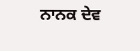ਨਾਨਕ ਦੇਵ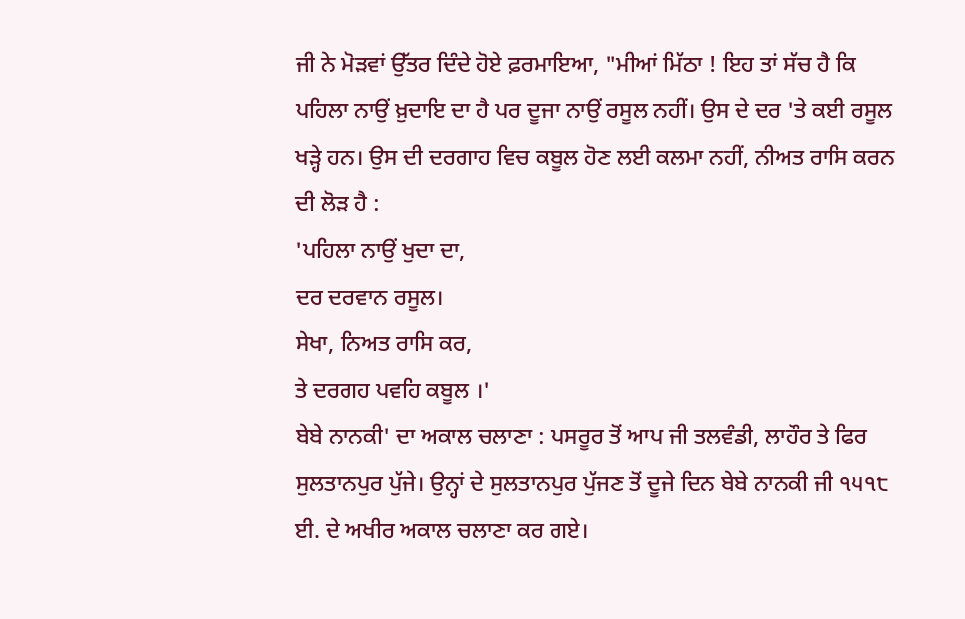ਜੀ ਨੇ ਮੋੜਵਾਂ ਉੱਤਰ ਦਿੰਦੇ ਹੋਏ ਫ਼ਰਮਾਇਆ, "ਮੀਆਂ ਮਿੱਠਾ ! ਇਹ ਤਾਂ ਸੱਚ ਹੈ ਕਿ ਪਹਿਲਾ ਨਾਉਂ ਖ਼ੁਦਾਇ ਦਾ ਹੈ ਪਰ ਦੂਜਾ ਨਾਉਂ ਰਸੂਲ ਨਹੀਂ। ਉਸ ਦੇ ਦਰ 'ਤੇ ਕਈ ਰਸੂਲ ਖੜ੍ਹੇ ਹਨ। ਉਸ ਦੀ ਦਰਗਾਹ ਵਿਚ ਕਬੂਲ ਹੋਣ ਲਈ ਕਲਮਾ ਨਹੀਂ, ਨੀਅਤ ਰਾਸਿ ਕਰਨ ਦੀ ਲੋੜ ਹੈ :
'ਪਹਿਲਾ ਨਾਉਂ ਖੁਦਾ ਦਾ,
ਦਰ ਦਰਵਾਨ ਰਸੂਲ।
ਸੇਖਾ, ਨਿਅਤ ਰਾਸਿ ਕਰ,
ਤੇ ਦਰਗਹ ਪਵਹਿ ਕਬੂਲ ।'
ਬੇਬੇ ਨਾਨਕੀ' ਦਾ ਅਕਾਲ ਚਲਾਣਾ : ਪਸਰੂਰ ਤੋਂ ਆਪ ਜੀ ਤਲਵੰਡੀ, ਲਾਹੌਰ ਤੇ ਫਿਰ ਸੁਲਤਾਨਪੁਰ ਪੁੱਜੇ। ਉਨ੍ਹਾਂ ਦੇ ਸੁਲਤਾਨਪੁਰ ਪੁੱਜਣ ਤੋਂ ਦੂਜੇ ਦਿਨ ਬੇਬੇ ਨਾਨਕੀ ਜੀ ੧੫੧੮ ਈ. ਦੇ ਅਖੀਰ ਅਕਾਲ ਚਲਾਣਾ ਕਰ ਗਏ।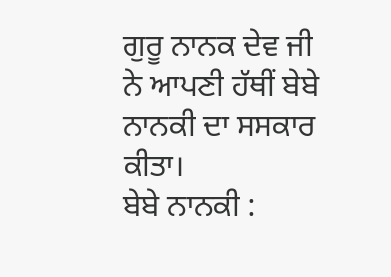ਗੁਰੂ ਨਾਨਕ ਦੇਵ ਜੀ ਨੇ ਆਪਣੀ ਹੱਥੀਂ ਬੇਬੇ ਨਾਨਕੀ ਦਾ ਸਸਕਾਰ ਕੀਤਾ।
ਬੇਬੇ ਨਾਨਕੀ :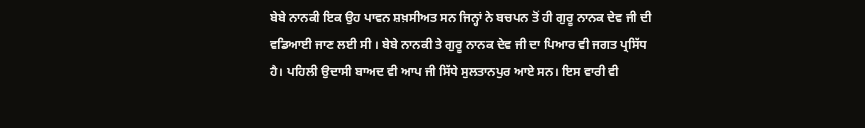ਬੇਬੇ ਨਾਨਕੀ ਇਕ ਉਹ ਪਾਵਨ ਸ਼ਖ਼ਸੀਅਤ ਸਨ ਜਿਨ੍ਹਾਂ ਨੇ ਬਚਪਨ ਤੋਂ ਹੀ ਗੁਰੂ ਨਾਨਕ ਦੇਵ ਜੀ ਦੀ ਵਡਿਆਈ ਜਾਣ ਲਈ ਸੀ । ਬੇਬੇ ਨਾਨਕੀ ਤੇ ਗੁਰੂ ਨਾਨਕ ਦੇਵ ਜੀ ਦਾ ਪਿਆਰ ਵੀ ਜਗਤ ਪ੍ਰਸਿੱਧ ਹੈ। ਪਹਿਲੀ ਉਦਾਸੀ ਬਾਅਦ ਵੀ ਆਪ ਜੀ ਸਿੱਧੇ ਸੁਲਤਾਨਪੁਰ ਆਏ ਸਨ। ਇਸ ਵਾਰੀ ਵੀ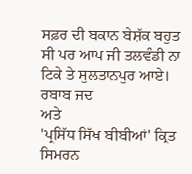ਸਫ਼ਰ ਦੀ ਬਕਾਨ ਬੇਸ਼ੱਕ ਬਹੁਤ ਸੀ ਪਰ ਆਪ ਜੀ ਤਲਵੰਡੀ ਨਾ ਟਿਕੇ ਤੇ ਸੁਲਤਾਨਪੁਰ ਆਏ। ਰਬਾਬ ਜਦ
ਅਤੇ
'ਪ੍ਰਸਿੱਧ ਸਿੱਖ ਬੀਬੀਆਂ' ਕ੍ਰਿਤ ਸਿਮਰਨ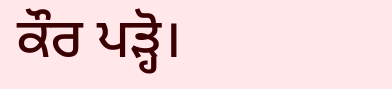ਕੌਰ ਪੜ੍ਹੋ।